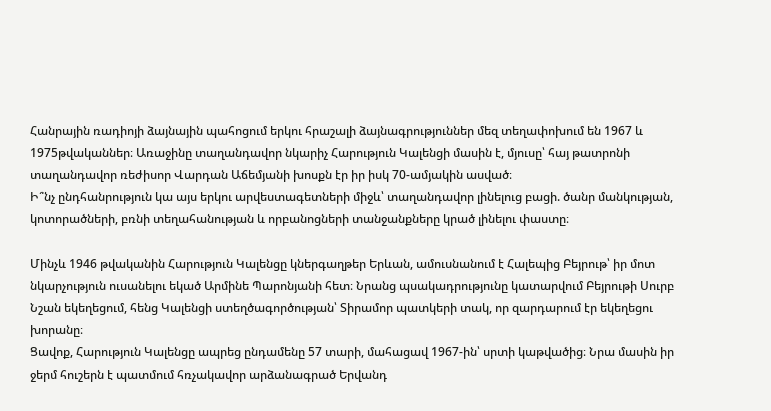Հանրային ռադիոյի ձայնային պահոցում երկու հրաշալի ձայնագրություններ մեզ տեղափոխում են 1967 և 1975թվականներ։ Առաջինը տաղանդավոր նկարիչ Հարություն Կալենցի մասին է, մյուսը՝ հայ թատրոնի տաղանդավոր ռեժիսոր Վարդան Աճեմյանի խոսքն էր իր իսկ 70-ամյակին ասված։
Ի՞նչ ընդհանրություն կա այս երկու արվեստագետների միջև՝ տաղանդավոր լինելուց բացի. ծանր մանկության, կոտորածների, բռնի տեղահանության և որբանոցների տանջանքները կրած լինելու փաստը։

Մինչև 1946 թվականին Հարություն Կալենցը կներգաղթեր Երևան, ամուսնանում է Հալեպից Բեյրութ՝ իր մոտ նկարչություն ուսանելու եկած Արմինե Պարոնյանի հետ։ Նրանց պսակադրությունը կատարվում Բեյրութի Սուրբ Նշան եկեղեցում, հենց Կալենցի ստեղծագործության՝ Տիրամոր պատկերի տակ, որ զարդարում էր եկեղեցու խորանը։
Ցավոք, Հարություն Կալենցը ապրեց ընդամենը 57 տարի, մահացավ 1967-ին՝ սրտի կաթվածից։ Նրա մասին իր ջերմ հուշերն է պատմում հռչակավոր արձանագրած Երվանդ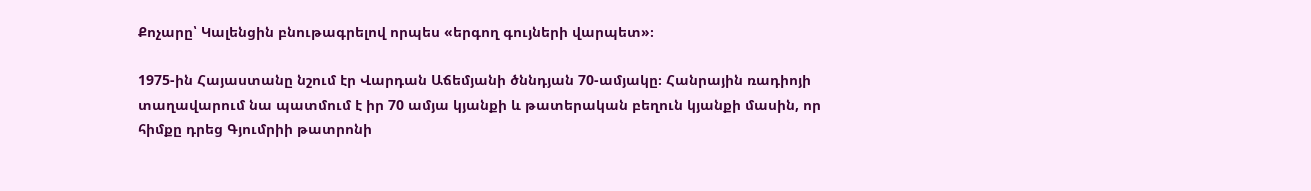Քոչարը՝ Կալենցին բնութագրելով որպես «երգող գույների վարպետ»։

1975-ին Հայաստանը նշում էր Վարդան Աճեմյանի ծննդյան 70-ամյակը։ Հանրային ռադիոյի տաղավարում նա պատմում է իր 70 ամյա կյանքի և թատերական բեղուն կյանքի մասին, որ հիմքը դրեց Գյումրիի թատրոնի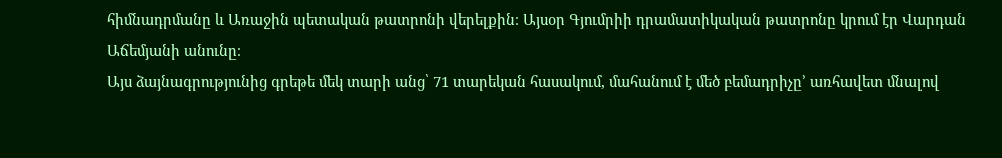հիմնադրմանը և Առաջին պետական թատրոնի վերելքին։ Այսօր Գյումրիի դրամատիկական թատրոնը կրում էր Վարդան Աճեմյանի անունը։
Այս ձայնագրությունից գրեթե մեկ տարի անց՝ 71 տարեկան հասակում, մահանում է մեծ բեմադրիչը’ առհավետ մնալով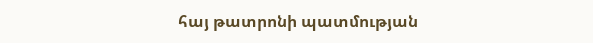հայ թատրոնի պատմության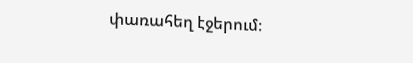փառահեղ էջերում։